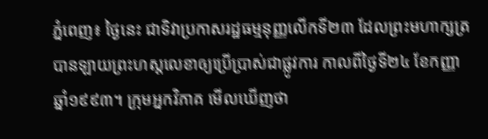ភ្នំពេញ៖ ថ្ងៃនេះ ជាទិវាប្រកាសរដ្ឋធម្មនុញ្ញលើកទី២៣ ដែលព្រះមហាក្សត្រ បានឡាយព្រះហស្តលេខាឲ្យប្រើប្រាស់ជាផ្លូវការ កាលពីថ្ងៃទី២៤ ខែកញ្ញា ឆ្នាំ១៩៩៣។ ក្រុមអ្នកវិភាគ មើលឃើញថា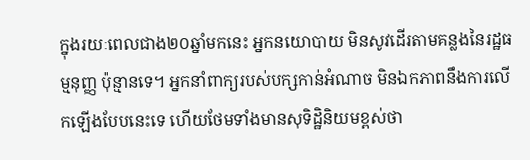ក្នុងរយៈពេលជាង២០ឆ្នាំមកនេះ អ្នកនយោបាយ មិនសូវដើរតាមគន្លងនៃរដ្ឋធម្មនុញ្ញ ប៉ុន្មានទេ។ អ្នកនាំពាក្យរបស់បក្សកាន់អំណាច មិនឯកភាពនឹងការលើកឡើងបែបនេះទេ ហើយថែមទាំងមានសុទិដ្ឋិនិយមខ្ពស់ថា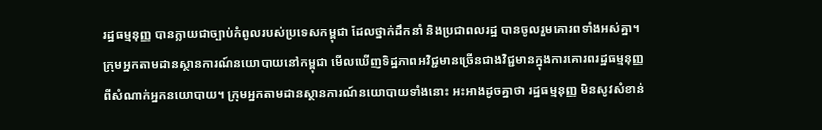រដ្ឋធម្មនុញ្ញ បានក្លាយជាច្បាប់កំពូលរបស់ប្រទេសកម្ពុជា ដែលថ្នាក់ដឹកនាំ និងប្រជាពលរដ្ឋ បានចូលរួមគោរពទាំងអស់គ្នា។
ក្រុមអ្នកតាមដានស្ថានការណ៍នយោបាយនៅកម្ពុជា មើលឃើញទិដ្ឋភាពអវិជ្ជមានច្រើនជាងវិជ្ជមានក្នុងការគោរពរដ្ឋធម្មនុញ្ញ ពីសំណាក់អ្នកនយោបាយ។ ក្រុមអ្នកតាមដានស្ថានការណ៍នយោបាយទាំងនោះ អះអាងដូចគ្នាថា រដ្ឋធម្មនុញ្ញ មិនសូវសំខាន់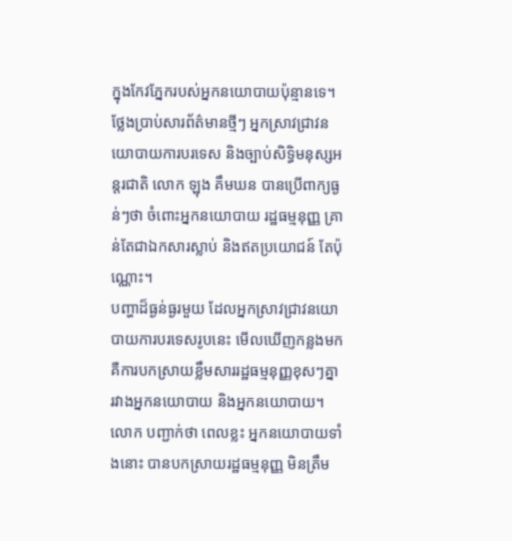ក្នុងកែវភ្នែករបស់អ្នកនយោបាយប៉ុន្មានទេ។
ថ្លែងប្រាប់សារព័ត៌មានថ្មីៗ អ្នកស្រាវជ្រាវនយោបាយការបរទេស និងច្បាប់សិទ្ធិមនុស្សអន្តរជាតិ លោក ឡុង គឹមឃន បានប្រើពាក្យធ្ងន់ៗថា ចំពោះអ្នកនយោបាយ រដ្ឋធម្មនុញ្ញ គ្រាន់តែជាឯកសារស្លាប់ និងឥតប្រយោជន៍ តែប៉ុណ្ណោះ។
បញ្ហាដ៏ធ្ងន់ធ្ងរមួយ ដែលអ្នកស្រាវជ្រាវនយោបាយការបរទេសរូបនេះ មើលឃើញកន្លងមក គឺការបកស្រាយខ្លឹមសាររដ្ឋធម្មនុញ្ញខុសៗគ្នា រវាងអ្នកនយោបាយ និងអ្នកនយោបាយ។ លោក បញ្ជាក់ថា ពេលខ្លះ អ្នកនយោបាយទាំងនោះ បានបកស្រាយរដ្ឋធម្មនុញ្ញ មិនត្រឹម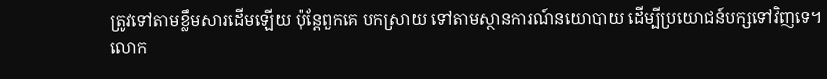ត្រូវទៅតាមខ្លឹមសារដើមឡើយ ប៉ុន្តែពួកគេ បកស្រាយ ទៅតាមស្ថានការណ៍នយោបាយ ដើម្បីប្រយោជន៍បក្សទៅវិញទេ។
លោក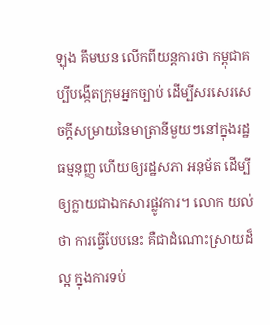ឡុង គឹមឃន លើកពីយន្តការថា កម្ពុជាគប្បីបង្កើតក្រុមអ្នកច្បាប់ ដើម្បីសរសេរសេចក្តីសម្រាយនៃមាត្រានីមួយៗនៅក្នុងរដ្ឋធម្មនុញ្ញ ហើយឲ្យរដ្ឋសភា អនុម័ត ដើម្បីឲ្យក្លាយជាឯកសារផ្លូវការ។ លោក យល់ថា ការធ្វើបែបនេះ គឺជាដំណោះស្រាយដ៏ល្អ ក្នុងការទប់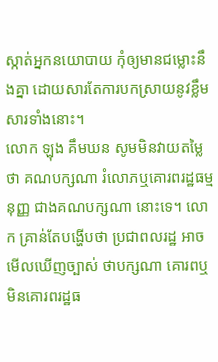ស្កាត់អ្នកនយោបាយ កុំឲ្យមានជម្លោះនឹងគ្នា ដោយសារតែការបកស្រាយនូវខ្លឹមសារទាំងនោះ។
លោក ឡុង គឹមឃន សូមមិនវាយតម្លៃថា គណបក្សណា រំលោភឬគោរពរដ្ឋធម្មនុញ្ញ ជាងគណបក្សណា នោះទេ។ លោក គ្រាន់តែបង្ហើបថា ប្រជាពលរដ្ឋ អាចមើលឃើញច្បាស់ ថាបក្សណា គោរពឬមិនគោរពរដ្ឋធ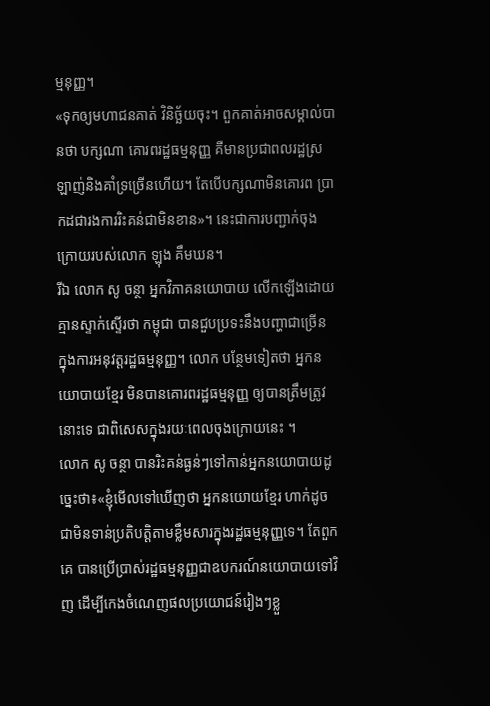ម្មនុញ្ញ។
«ទុកឲ្យមហាជនគាត់ វិនិច្ឆ័យចុះ។ ពួកគាត់អាចសម្គាល់បានថា បក្សណា គោរពរដ្ឋធម្មនុញ្ញ គឺមានប្រជាពលរដ្ឋស្រឡាញ់និងគាំទ្រច្រើនហើយ។ តែបើបក្សណាមិនគោរព ប្រាកដជារងការរិះគន់ជាមិនខាន»។ នេះជាការបញ្ជាក់ចុងក្រោយរបស់លោក ឡុង គឹមឃន។
រីឯ លោក សូ ចន្ថា អ្នកវិភាគនយោបាយ លើកឡើងដោយគ្មានស្ទាក់ស្ទើរថា កម្ពុជា បានជួបប្រទះនឹងបញ្ហាជាច្រើន ក្នុងការអនុវត្តរដ្ឋធម្មនុញ្ញ។ លោក បន្ថែមទៀតថា អ្នកនយោបាយខ្មែរ មិនបានគោរពរដ្ឋធម្មនុញ្ញ ឲ្យបានត្រឹមត្រូវនោះទេ ជាពិសេសក្នុងរយៈពេលចុងក្រោយនេះ ។
លោក សូ ចន្ថា បានរិះគន់ធ្ងន់ៗទៅកាន់អ្នកនយោបាយដូច្នេះថា៖«ខ្ញុំមើលទៅឃើញថា អ្នកនយោយខ្មែរ ហាក់ដូចជាមិនទាន់ប្រតិបត្តិតាមខ្លឹមសារក្នុងរដ្ឋធម្មនុញ្ញទេ។ តែពួកគេ បានប្រើប្រាស់រដ្ឋធម្មនុញ្ញជាឧបករណ៍នយោបាយទៅវិញ ដើម្បីកេងចំណេញផលប្រយោជន៍រៀងៗខ្លួ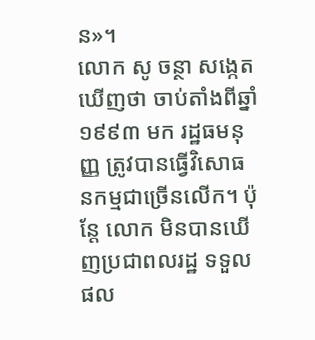ន»។
លោក សូ ចន្ថា សង្កេតឃើញថា ចាប់តាំងពីឆ្នាំ១៩៩៣ មក រដ្ឋធមនុញ្ញ ត្រូវបានធ្វើវិសោធនកម្មជាច្រើនលើក។ ប៉ុន្តែ លោក មិនបានឃើញប្រជាពលរដ្ឋ ទទួលផល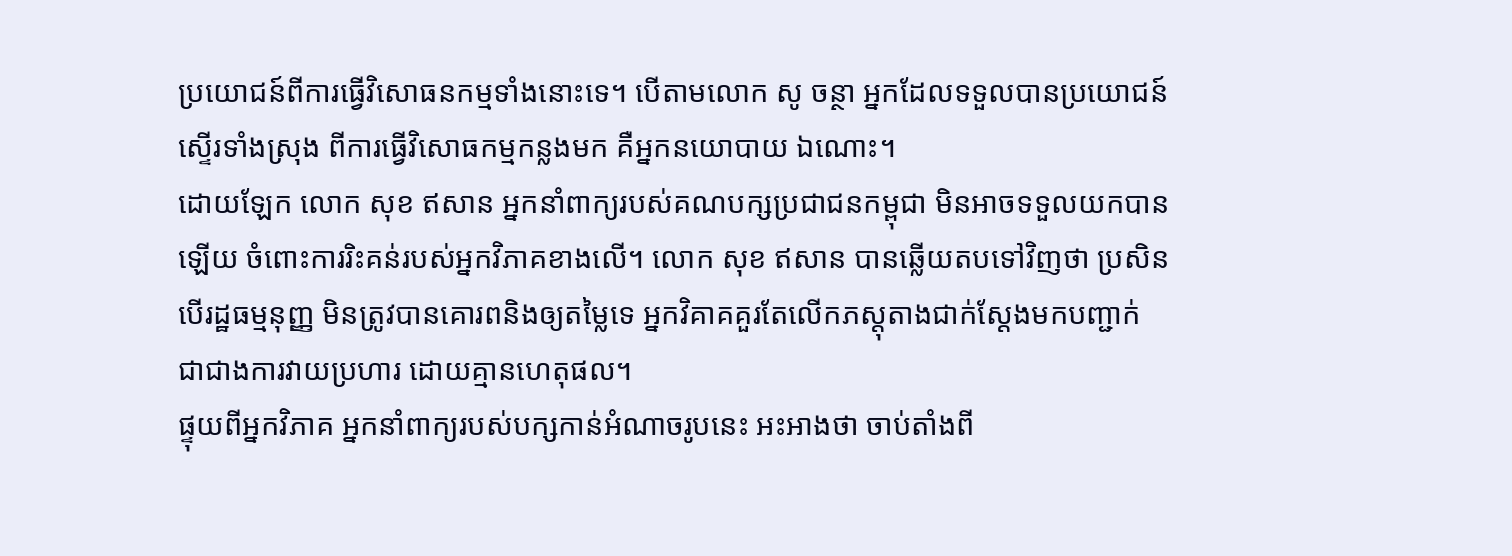ប្រយោជន៍ពីការធ្វើវិសោធនកម្មទាំងនោះទេ។ បើតាមលោក សូ ចន្ថា អ្នកដែលទទួលបានប្រយោជន៍ស្ទើរទាំងស្រុង ពីការធ្វើវិសោធកម្មកន្លងមក គឺអ្នកនយោបាយ ឯណោះ។
ដោយឡែក លោក សុខ ឥសាន អ្នកនាំពាក្យរបស់គណបក្សប្រជាជនកម្ពុជា មិនអាចទទួលយកបានឡើយ ចំពោះការរិះគន់របស់អ្នកវិភាគខាងលើ។ លោក សុខ ឥសាន បានឆ្លើយតបទៅវិញថា ប្រសិនបើរដ្ឋធម្មនុញ្ញ មិនត្រូវបានគោរពនិងឲ្យតម្លៃទេ អ្នកវិគាគគួរតែលើកភស្តុតាងជាក់ស្តែងមកបញ្ជាក់ ជាជាងការវាយប្រហារ ដោយគ្មានហេតុផល។
ផ្ទុយពីអ្នកវិភាគ អ្នកនាំពាក្យរបស់បក្សកាន់អំណាចរូបនេះ អះអាងថា ចាប់តាំងពី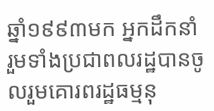ឆ្នាំ១៩៩៣មក អ្នកដឹកនាំ រួមទាំងប្រជាពលរដ្ឋបានចូលរួមគោរពរដ្ឋធម្មនុ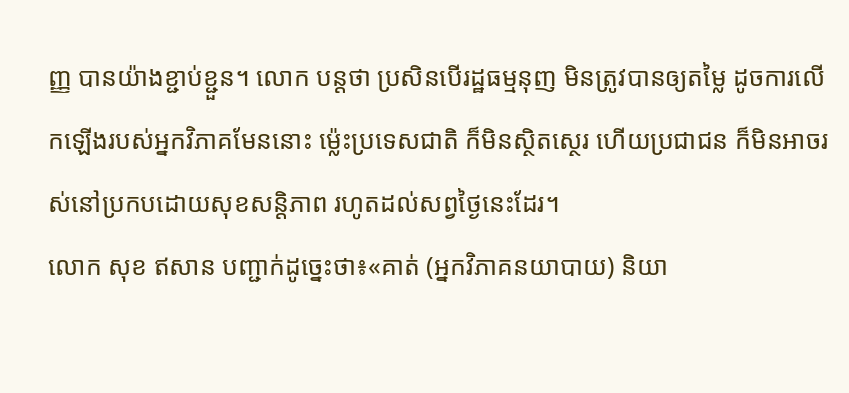ញ្ញ បានយ៉ាងខ្ជាប់ខ្ជួន។ លោក បន្តថា ប្រសិនបើរដ្ឋធម្មនុញ មិនត្រូវបានឲ្យតម្លៃ ដូចការលើកឡើងរបស់អ្នកវិភាគមែននោះ ម្ល៉េះប្រទេសជាតិ ក៏មិនស្ថិតស្ថេរ ហើយប្រជាជន ក៏មិនអាចរស់នៅប្រកបដោយសុខសន្តិភាព រហូតដល់សព្វថ្ងៃនេះដែរ។
លោក សុខ ឥសាន បញ្ជាក់ដូច្នេះថា៖«គាត់ (អ្នកវិភាគនយាបាយ) និយា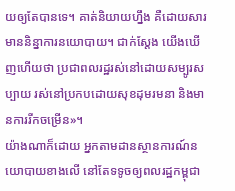យឲ្យតែបានទេ។ គាត់និយាយហ្នឹង គឺដោយសារមាននិន្នាការនយោបាយ។ ជាក់ស្តែង យើងឃើញហើយថា ប្រជាពលរដ្ឋរស់នៅដោយសម្បូរសប្បាយ រស់នៅប្រកបដោយសុខដុមរមនា និងមានការរីកចម្រើន»។
យ៉ាងណាក៏ដោយ អ្នកតាមដានស្ថានការណ៍នយោបាយខាងលើ នៅតែទទូចឲ្យពលរដ្ឋកម្ពុជា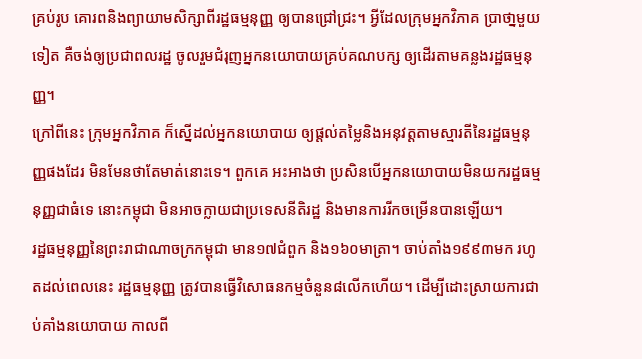គ្រប់រូប គោរពនិងព្យាយាមសិក្សាពីរដ្ឋធម្មនុញ្ញ ឲ្យបានជ្រៅជ្រះ។ អ្វីដែលក្រុមអ្នកវិភាគ ប្រាថា្នមួយទៀត គឺចង់ឲ្យប្រជាពលរដ្ឋ ចូលរួមជំរុញអ្នកនយោបាយគ្រប់គណបក្ស ឲ្យដើរតាមគន្លងរដ្ឋធម្មនុញ្ញ។
ក្រៅពីនេះ ក្រុមអ្នកវិភាគ ក៏ស្នើដល់អ្នកនយោបាយ ឲ្យផ្តល់តម្លៃនិងអនុវត្តតាមស្មារតីនៃរដ្ឋធម្មនុញ្ញផងដែរ មិនមែនថាតែមាត់នោះទេ។ ពួកគេ អះអាងថា ប្រសិនបើអ្នកនយោបាយមិនយករដ្ឋធម្មនុញ្ញជាធំទេ នោះកម្ពុជា មិនអាចក្លាយជាប្រទេសនីតិរដ្ឋ និងមានការរីកចម្រើនបានឡើយ។
រដ្ឋធម្មនុញ្ញនៃព្រះរាជាណាចក្រកម្ពុជា មាន១៧ជំពួក និង១៦០មាត្រា។ ចាប់តាំង១៩៩៣មក រហូតដល់ពេលនេះ រដ្ឋធម្មនុញ្ញ ត្រូវបានធ្វើវិសោធនកម្មចំនួន៨លើកហើយ។ ដើម្បីដោះស្រាយការជាប់គាំងនយោបាយ កាលពី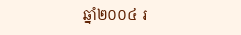ឆ្នាំ២០០៤ រ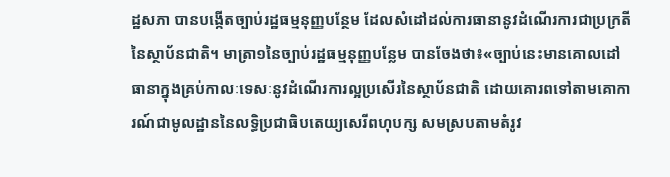ដ្ឋសភា បានបង្កើតច្បាប់រដ្ឋធម្មនុញ្ញបន្ថែម ដែលសំដៅដល់ការធានានូវដំណើរការជាប្រក្រតីនៃស្ថាប័នជាតិ។ មាត្រា១នៃច្បាប់រដ្ឋធម្មនុញ្ញបន្លែម បានចែងថា៖«ច្បាប់នេះមានគោលដៅធានាក្នុងគ្រប់កាលៈទេសៈនូវដំណើរការល្អប្រសើរនៃស្ថាប័នជាតិ ដោយគោរពទៅតាមគោការណ៍ជាមូលដ្ឋាននៃលទ្ធិប្រជាធិបតេយ្យសេរីពហុបក្ស សមស្របតាមតំរូវ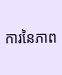ការនៃភាព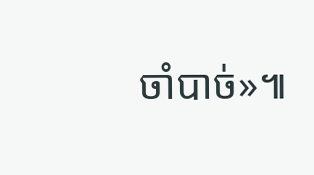ចាំបាច់»៕